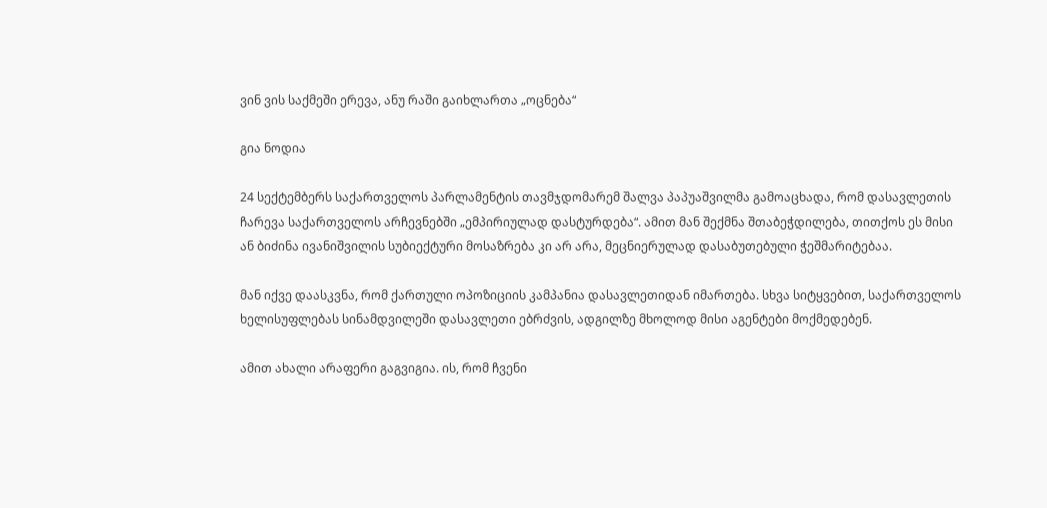ვინ ვის საქმეში ერევა, ანუ რაში გაიხლართა „ოცნება“

გია ნოდია

24 სექტემბერს საქართველოს პარლამენტის თავმჯდომარემ შალვა პაპუაშვილმა გამოაცხადა, რომ დასავლეთის ჩარევა საქართველოს არჩევნებში „ემპირიულად დასტურდება“. ამით მან შექმნა შთაბეჭდილება, თითქოს ეს მისი ან ბიძინა ივანიშვილის სუბიექტური მოსაზრება კი არ არა, მეცნიერულად დასაბუთებული ჭეშმარიტებაა.

მან იქვე დაასკვნა, რომ ქართული ოპოზიციის კამპანია დასავლეთიდან იმართება. სხვა სიტყვებით, საქართველოს ხელისუფლებას სინამდვილეში დასავლეთი ებრძვის, ადგილზე მხოლოდ მისი აგენტები მოქმედებენ.

ამით ახალი არაფერი გაგვიგია. ის, რომ ჩვენი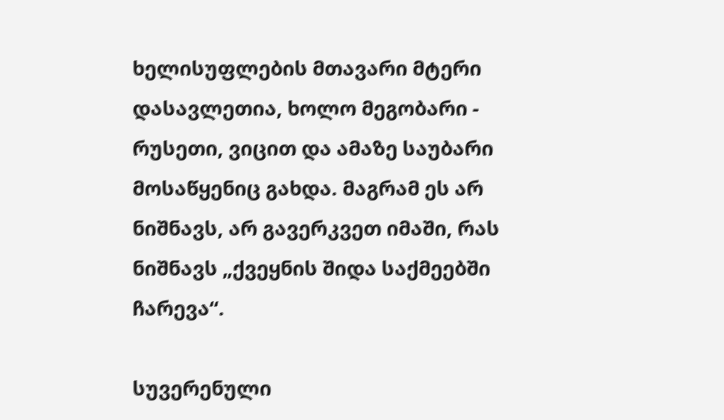ხელისუფლების მთავარი მტერი დასავლეთია, ხოლო მეგობარი - რუსეთი, ვიცით და ამაზე საუბარი მოსაწყენიც გახდა. მაგრამ ეს არ ნიშნავს, არ გავერკვეთ იმაში, რას ნიშნავს „ქვეყნის შიდა საქმეებში ჩარევა“.

სუვერენული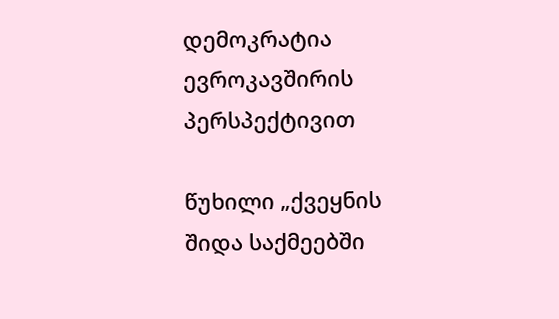დემოკრატია ევროკავშირის პერსპექტივით

წუხილი „ქვეყნის შიდა საქმეებში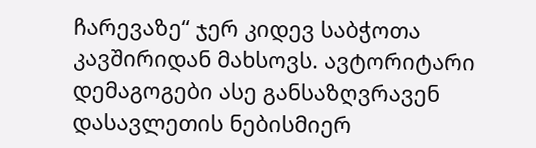ჩარევაზე“ ჯერ კიდევ საბჭოთა კავშირიდან მახსოვს. ავტორიტარი დემაგოგები ასე განსაზღვრავენ დასავლეთის ნებისმიერ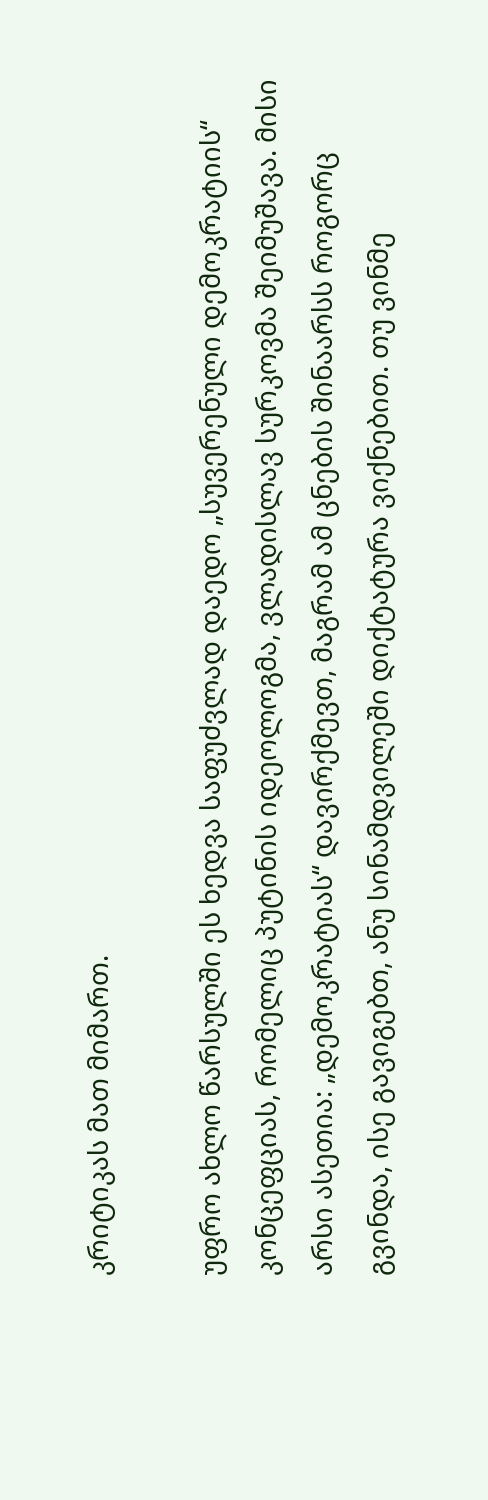კრიტიკას მათ მიმართ.

უფრო ახლო წარსულში ეს ხედვა საფუძვლად დაედო „სუვერენული დემოკრატიის“ კონცეფციას, რომელიც პუტინის იდეოლოგმა, ვლადისლავ სურკოვმა შეიმუშავა. მისი არსი ასეთია: „დემოკრატიას“ დავირქმევთ, მაგრამ ამ ცნების შინაარსს როგორც გვინდა, ისე გავიგებთ, ანუ სინამდვილეში დიქტატურა ვიქნებით. თუ ვინმე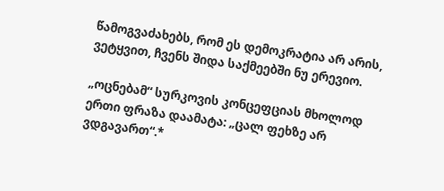წამოგვაძახებს, რომ ეს დემოკრატია არ არის, ვეტყვით, ჩვენს შიდა საქმეებში ნუ ერევიო.

„ოცნებამ“ სურკოვის კონცეფციას მხოლოდ ერთი ფრაზა დაამატა: „ცალ ფეხზე არ ვდგავართ“.*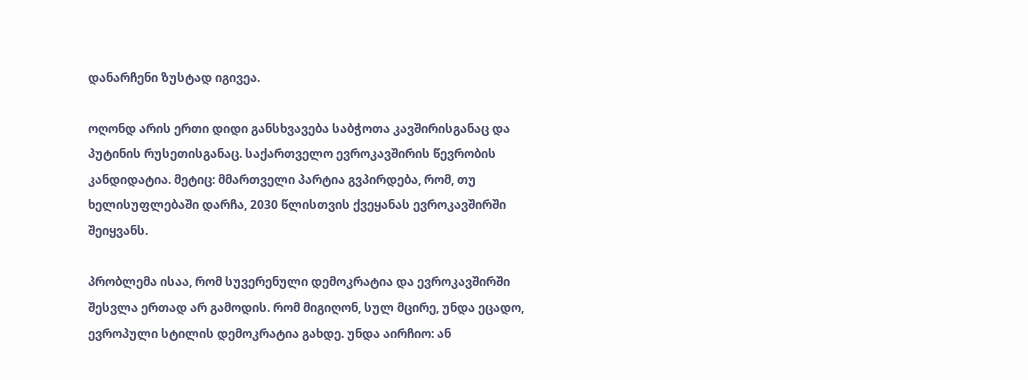დანარჩენი ზუსტად იგივეა.

ოღონდ არის ერთი დიდი განსხვავება საბჭოთა კავშირისგანაც და პუტინის რუსეთისგანაც. საქართველო ევროკავშირის წევრობის კანდიდატია. მეტიც: მმართველი პარტია გვპირდება, რომ, თუ ხელისუფლებაში დარჩა, 2030 წლისთვის ქვეყანას ევროკავშირში შეიყვანს.

პრობლემა ისაა, რომ სუვერენული დემოკრატია და ევროკავშირში შესვლა ერთად არ გამოდის. რომ მიგიღონ, სულ მცირე, უნდა ეცადო, ევროპული სტილის დემოკრატია გახდე. უნდა აირჩიო: ან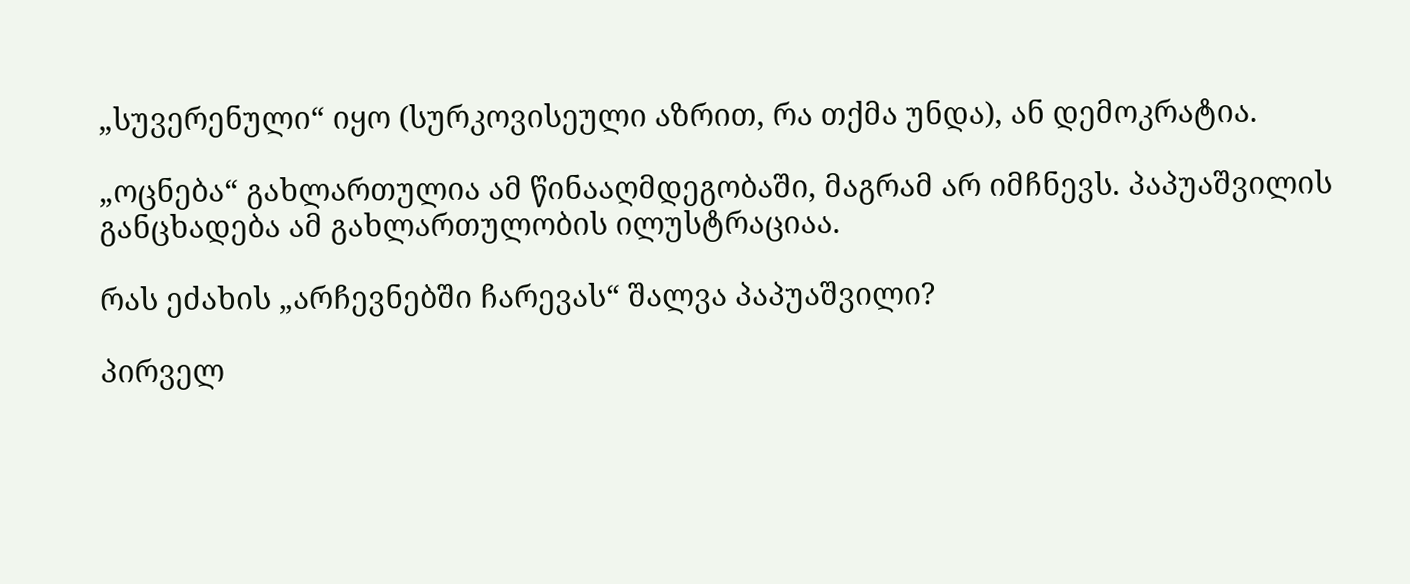„სუვერენული“ იყო (სურკოვისეული აზრით, რა თქმა უნდა), ან დემოკრატია.

„ოცნება“ გახლართულია ამ წინააღმდეგობაში, მაგრამ არ იმჩნევს. პაპუაშვილის განცხადება ამ გახლართულობის ილუსტრაციაა.

რას ეძახის „არჩევნებში ჩარევას“ შალვა პაპუაშვილი?

პირველ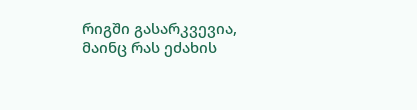რიგში გასარკვევია, მაინც რას ეძახის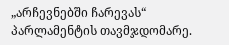„არჩევნებში ჩარევას“ პარლამენტის თავმჯდომარე.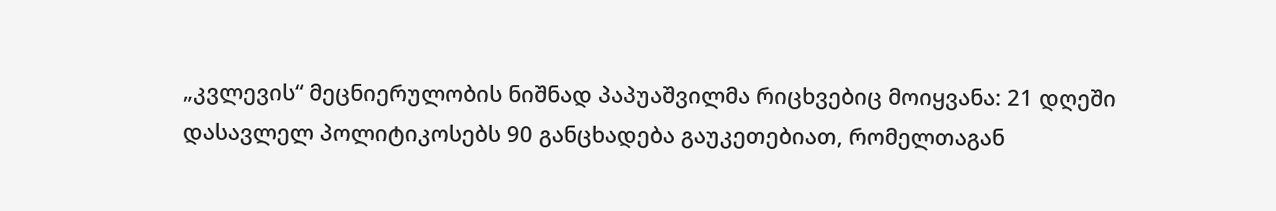„კვლევის“ მეცნიერულობის ნიშნად პაპუაშვილმა რიცხვებიც მოიყვანა: 21 დღეში დასავლელ პოლიტიკოსებს 90 განცხადება გაუკეთებიათ, რომელთაგან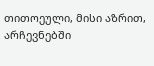თითოეული, მისი აზრით, არჩევნებში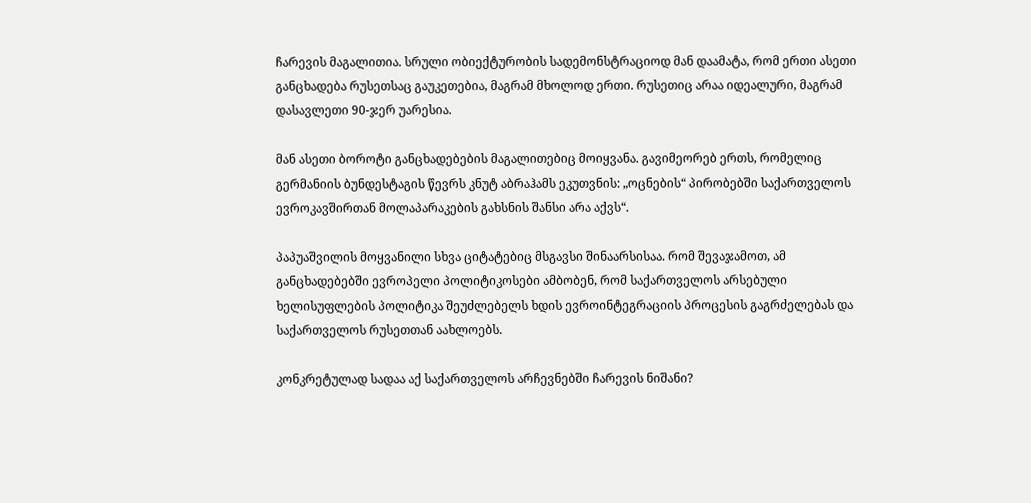ჩარევის მაგალითია. სრული ობიექტურობის სადემონსტრაციოდ მან დაამატა, რომ ერთი ასეთი განცხადება რუსეთსაც გაუკეთებია, მაგრამ მხოლოდ ერთი. რუსეთიც არაა იდეალური, მაგრამ დასავლეთი 90-ჯერ უარესია.

მან ასეთი ბოროტი განცხადებების მაგალითებიც მოიყვანა. გავიმეორებ ერთს, რომელიც გერმანიის ბუნდესტაგის წევრს კნუტ აბრაჰამს ეკუთვნის: „ოცნების“ პირობებში საქართველოს ევროკავშირთან მოლაპარაკების გახსნის შანსი არა აქვს“.

პაპუაშვილის მოყვანილი სხვა ციტატებიც მსგავსი შინაარსისაა. რომ შევაჯამოთ, ამ განცხადებებში ევროპელი პოლიტიკოსები ამბობენ, რომ საქართველოს არსებული ხელისუფლების პოლიტიკა შეუძლებელს ხდის ევროინტეგრაციის პროცესის გაგრძელებას და საქართველოს რუსეთთან აახლოებს.

კონკრეტულად სადაა აქ საქართველოს არჩევნებში ჩარევის ნიშანი?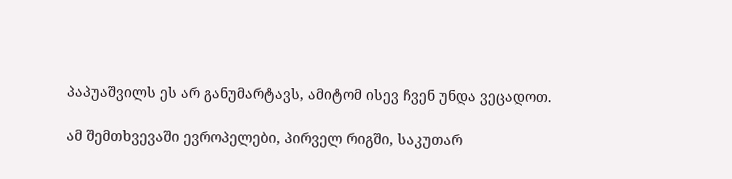პაპუაშვილს ეს არ განუმარტავს, ამიტომ ისევ ჩვენ უნდა ვეცადოთ.

ამ შემთხვევაში ევროპელები, პირველ რიგში, საკუთარ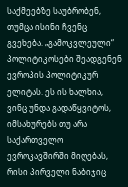საქმეებზე საუბრობენ, თუმცა ისინი ჩვენც გვეხება. „გამოკვლეული“ პოლიტიკოსები შეადგენენ ევროპის პოლიტიკურ ელიტას. ეს ის ხალხია, ვინც უნდა გადაწყვიტოს, იმსახურებს თუ არა საქართველო ევროკავშირში მიღებას, რისი პირველი ნაბიჯიც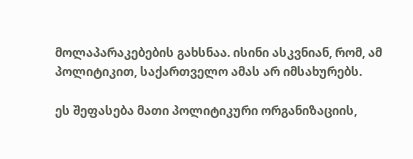მოლაპარაკებების გახსნაა. ისინი ასკვნიან, რომ, ამ პოლიტიკით, საქართველო ამას არ იმსახურებს.

ეს შეფასება მათი პოლიტიკური ორგანიზაციის,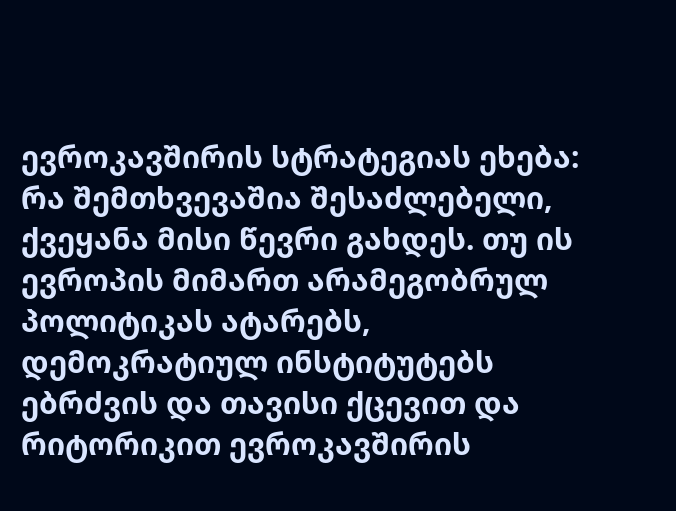ევროკავშირის სტრატეგიას ეხება: რა შემთხვევაშია შესაძლებელი, ქვეყანა მისი წევრი გახდეს. თუ ის ევროპის მიმართ არამეგობრულ პოლიტიკას ატარებს, დემოკრატიულ ინსტიტუტებს ებრძვის და თავისი ქცევით და რიტორიკით ევროკავშირის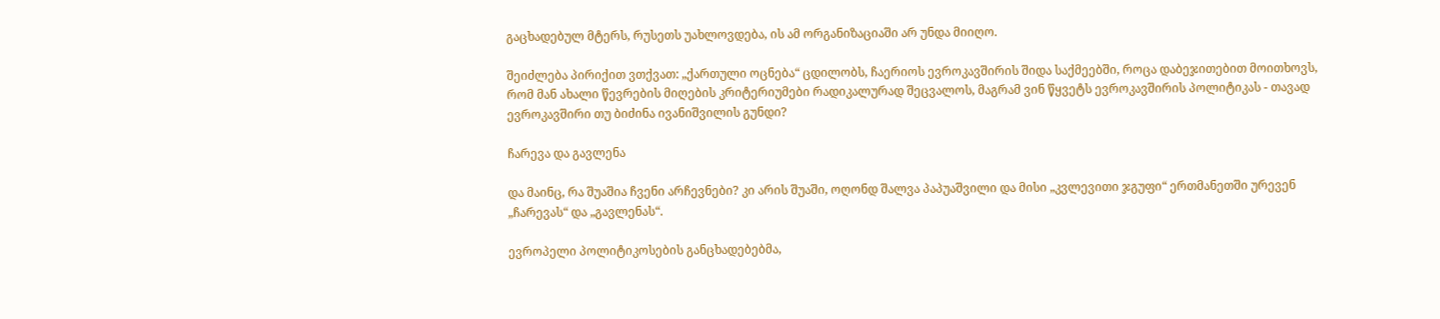გაცხადებულ მტერს, რუსეთს უახლოვდება, ის ამ ორგანიზაციაში არ უნდა მიიღო.

შეიძლება პირიქით ვთქვათ: „ქართული ოცნება“ ცდილობს, ჩაერიოს ევროკავშირის შიდა საქმეებში, როცა დაბეჯითებით მოითხოვს, რომ მან ახალი წევრების მიღების კრიტერიუმები რადიკალურად შეცვალოს, მაგრამ ვინ წყვეტს ევროკავშირის პოლიტიკას - თავად ევროკავშირი თუ ბიძინა ივანიშვილის გუნდი?

ჩარევა და გავლენა

და მაინც, რა შუაშია ჩვენი არჩევნები? კი არის შუაში, ოღონდ შალვა პაპუაშვილი და მისი „კვლევითი ჯგუფი“ ერთმანეთში ურევენ „ჩარევას“ და „გავლენას“.

ევროპელი პოლიტიკოსების განცხადებებმა,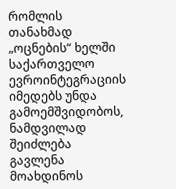რომლის თანახმად „ოცნების“ ხელში საქართველო ევროინტეგრაციის იმედებს უნდა გამოემშვიდობოს, ნამდვილად შეიძლება გავლენა მოახდინოს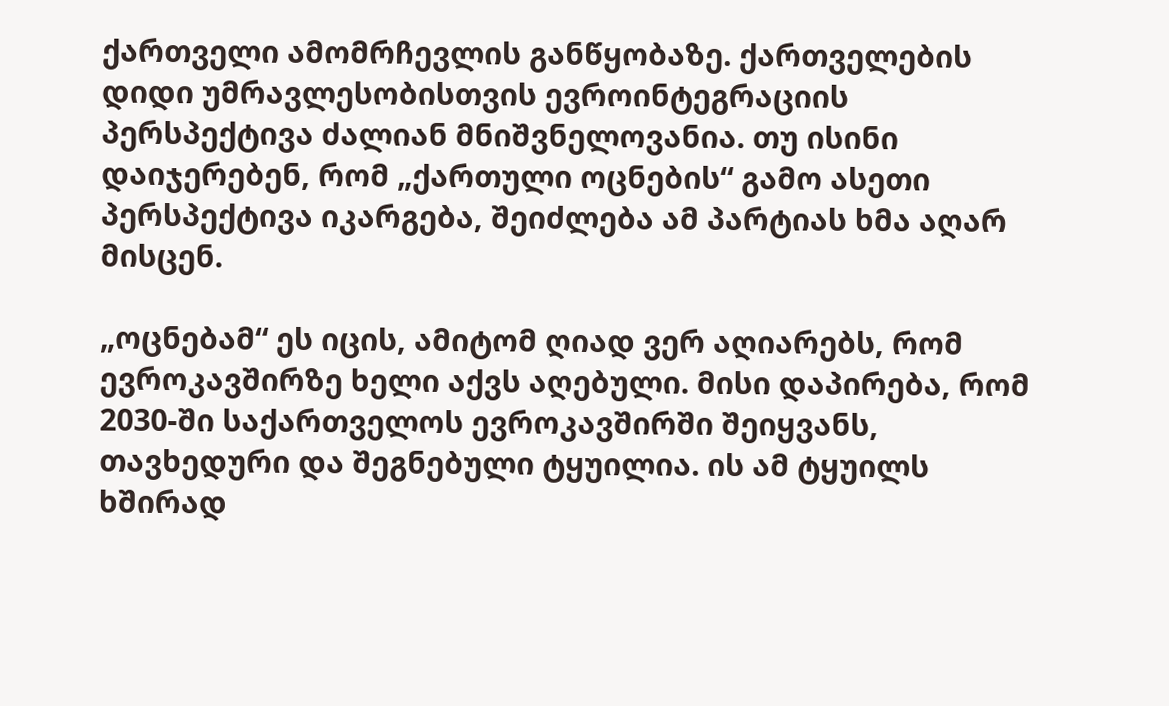ქართველი ამომრჩევლის განწყობაზე. ქართველების დიდი უმრავლესობისთვის ევროინტეგრაციის პერსპექტივა ძალიან მნიშვნელოვანია. თუ ისინი დაიჯერებენ, რომ „ქართული ოცნების“ გამო ასეთი პერსპექტივა იკარგება, შეიძლება ამ პარტიას ხმა აღარ მისცენ.

„ოცნებამ“ ეს იცის, ამიტომ ღიად ვერ აღიარებს, რომ ევროკავშირზე ხელი აქვს აღებული. მისი დაპირება, რომ 2030-ში საქართველოს ევროკავშირში შეიყვანს, თავხედური და შეგნებული ტყუილია. ის ამ ტყუილს ხშირად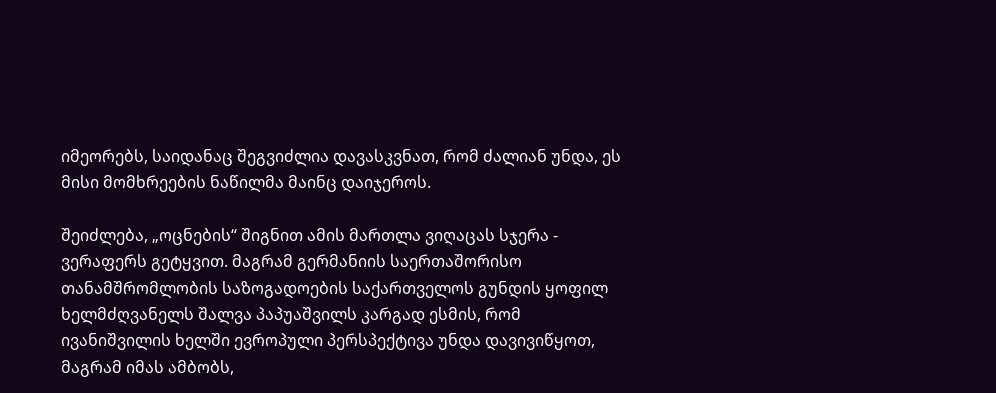იმეორებს, საიდანაც შეგვიძლია დავასკვნათ, რომ ძალიან უნდა, ეს მისი მომხრეების ნაწილმა მაინც დაიჯეროს.

შეიძლება, „ოცნების“ შიგნით ამის მართლა ვიღაცას სჯერა - ვერაფერს გეტყვით. მაგრამ გერმანიის საერთაშორისო თანამშრომლობის საზოგადოების საქართველოს გუნდის ყოფილ ხელმძღვანელს შალვა პაპუაშვილს კარგად ესმის, რომ ივანიშვილის ხელში ევროპული პერსპექტივა უნდა დავივიწყოთ, მაგრამ იმას ამბობს,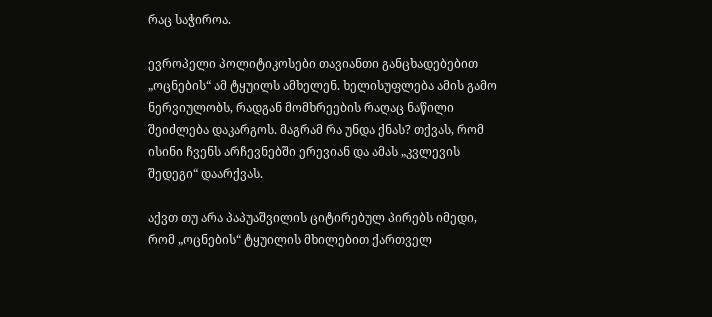რაც საჭიროა.

ევროპელი პოლიტიკოსები თავიანთი განცხადებებით „ოცნების“ ამ ტყუილს ამხელენ. ხელისუფლება ამის გამო ნერვიულობს, რადგან მომხრეების რაღაც ნაწილი შეიძლება დაკარგოს. მაგრამ რა უნდა ქნას? თქვას, რომ ისინი ჩვენს არჩევნებში ერევიან და ამას „კვლევის შედეგი“ დაარქვას.

აქვთ თუ არა პაპუაშვილის ციტირებულ პირებს იმედი, რომ „ოცნების“ ტყუილის მხილებით ქართველ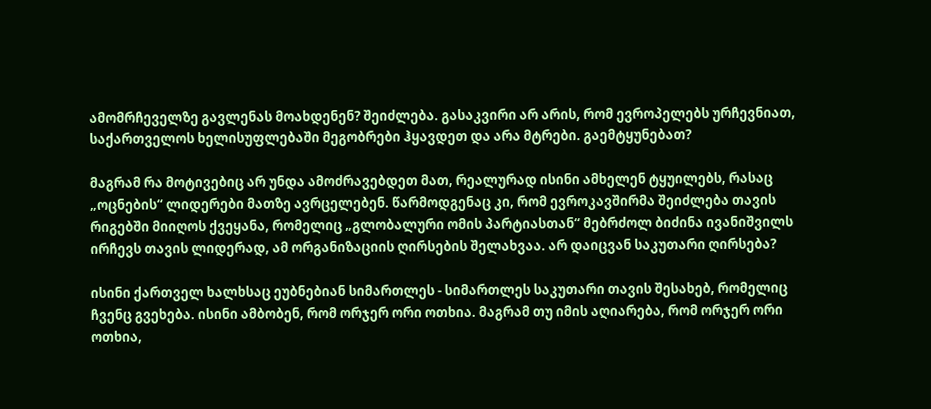ამომრჩეველზე გავლენას მოახდენენ? შეიძლება. გასაკვირი არ არის, რომ ევროპელებს ურჩევნიათ, საქართველოს ხელისუფლებაში მეგობრები ჰყავდეთ და არა მტრები. გაემტყუნებათ?

მაგრამ რა მოტივებიც არ უნდა ამოძრავებდეთ მათ, რეალურად ისინი ამხელენ ტყუილებს, რასაც „ოცნების“ ლიდერები მათზე ავრცელებენ. წარმოდგენაც კი, რომ ევროკავშირმა შეიძლება თავის რიგებში მიიღოს ქვეყანა, რომელიც „გლობალური ომის პარტიასთან“ მებრძოლ ბიძინა ივანიშვილს ირჩევს თავის ლიდერად, ამ ორგანიზაციის ღირსების შელახვაა. არ დაიცვან საკუთარი ღირსება?

ისინი ქართველ ხალხსაც ეუბნებიან სიმართლეს - სიმართლეს საკუთარი თავის შესახებ, რომელიც ჩვენც გვეხება. ისინი ამბობენ, რომ ორჯერ ორი ოთხია. მაგრამ თუ იმის აღიარება, რომ ორჯერ ორი ოთხია,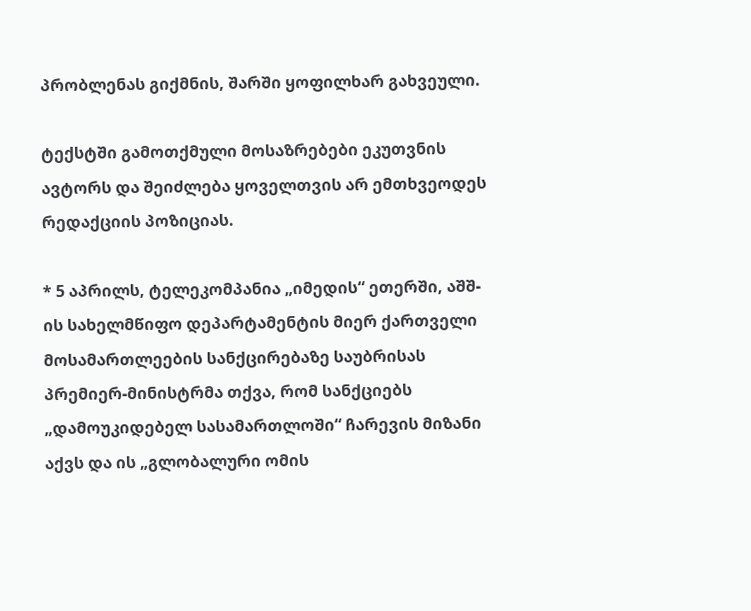პრობლენას გიქმნის, შარში ყოფილხარ გახვეული.

ტექსტში გამოთქმული მოსაზრებები ეკუთვნის ავტორს და შეიძლება ყოველთვის არ ემთხვეოდეს რედაქციის პოზიციას.

* 5 აპრილს, ტელეკომპანია „იმედის“ ეთერში, აშშ-ის სახელმწიფო დეპარტამენტის მიერ ქართველი მოსამართლეების სანქცირებაზე საუბრისას პრემიერ-მინისტრმა თქვა, რომ სანქციებს „დამოუკიდებელ სასამართლოში“ ჩარევის მიზანი აქვს და ის „გლობალური ომის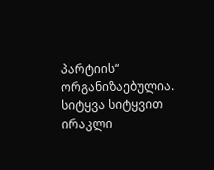პარტიის“ ორგანიზაებულია. სიტყვა სიტყვით ირაკლი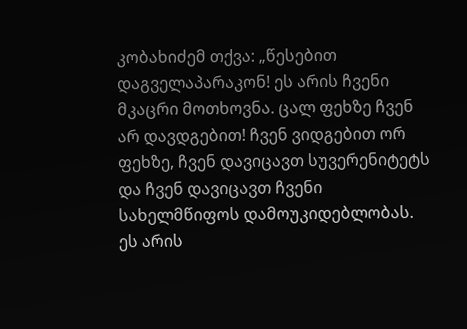კობახიძემ თქვა: „წესებით დაგველაპარაკონ! ეს არის ჩვენი მკაცრი მოთხოვნა. ცალ ფეხზე ჩვენ არ დავდგებით! ჩვენ ვიდგებით ორ ფეხზე, ჩვენ დავიცავთ სუვერენიტეტს და ჩვენ დავიცავთ ჩვენი სახელმწიფოს დამოუკიდებლობას. ეს არის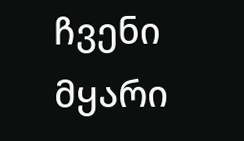ჩვენი მყარი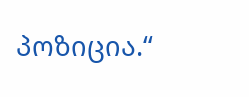პოზიცია.“